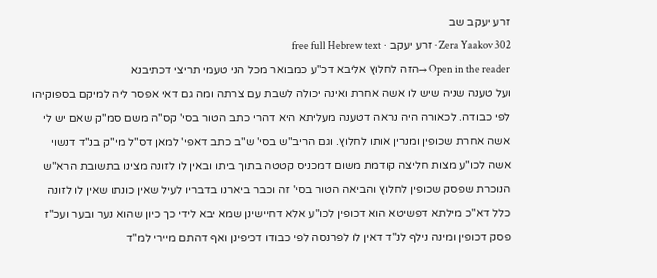זרע יעקב שב
Zera Yaakov 302 · זרע יעקב · free full Hebrew text
Open in the reader →הזה לחלוץ אליבא דכ"ע כמבואר מכל הני טעמי תריצי דכתיבנא
ועל טענה שניה שיש לו אשה אחרת ואינה יכולה לשבת עם צרתה ומה גם דאי אפסר ליה למיקם בספוקיהו לפי כבודה. לכאורה היה נראה דטענה מעליתא היא דהרי כתב הטור בסי' קס"ה משם סמ"ק שאם יש לי אשה אחרת שכופין ומנרין אותו לחלוץ. וגם הריב"ש בסי' ש"ב כתב דאפי' למאן דס"ל מי"ק בנ"ד דנשוי אשה לכו"ע מצות חליצה קודמת משום דמכניס קטטה בתוך ביתו ובאין לו לזונה מצינו בתשובת הרא"ש הנוכרת שפסק שכופין לחלוץ והביאה הטור בסי' זה וכבר ביארנו בדבריו לעיל שאין כונתו שאין לו לזונה כלל דא"כ מילתא דפשיטא הוא דכופין לכו"ע אלא דחיישינן שמא יבא לידי כך כיון שהוא נער ובער ועכ"ז פסק דכופין ומינה נילף לנ"ד דאין לו לפרנסה לפי כבודו דכיפינן ואף דהתם מיירי למ"ד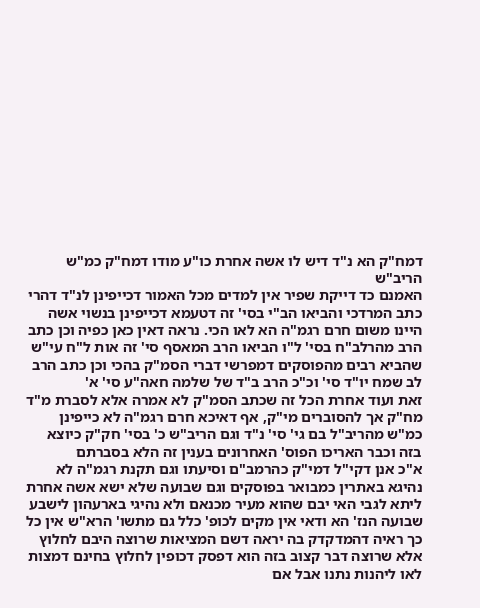דמח"ק הא נ"ד דיש לו אשה אחרת כו"ע מודו דמח"ק כמ"ש הריב"ש
האמנם כד דייקת שפיר אין למדים מכל האמור דכייפינן לנ"ד דהרי כתב המרדכי והביאו הב"י בסי' זה דטעמא דכייפינן בנשוי אשה היינו משום חרם רגמ"ה הא לאו הכי. נראה דאין כאן כפיה וכן כתב הרב מהרלב"ח בסי' ל"ו הביאו הרב המאסף סי' זה אות ל"ח עי"ש שהביא רבים מהפוסקים דמפרשי דברי הסמ"ק בהכי וכן כתב הרב לב שמח יו"ד סי' וכ"כ הרב ב"ד של שלמה חאה"ע סי' א'
זאת ועוד אחרת הכל זה שכתב הסמ"ק לא אמרה אלא לסברת מ"ד מח"ק אך להסוברים מי"ק, אף דאיכא חרם רגמ"ה לא כייפינן כמ"ש מהריב"ל בם גי' סי' נ"ד וגם הריב"ש כ' בסי' חק"ק כיוצא בזה וכבר האריכו הפוס' האחרונים בענין זה הלא בסברתם
א"כ אנן דקי"ל דמי"ק כהרמב"ם וסיעתו וגם תקנת רגמ"ה לא נהיגא באתרין כמבואר בפוסקים וגם שבועה שלא ישא אשה אחרת ליתא לגבי האי יבם שהוא מעיר מכנאם ולא נהיגי בארעהון לישבע שבועה הנז' הא ודאי אין מקים לכופ' כלל גם מתשו' הרא"ש אין כל כך ראיה דהמדקדק בה יראה דשם המציאות שרוצה היבם לחלוץ אלא שרוצה דבר קצוב בזה הוא דפסק דכופין לחלוץ בחינם דמצות לאו ליהנות נתנו אבל אם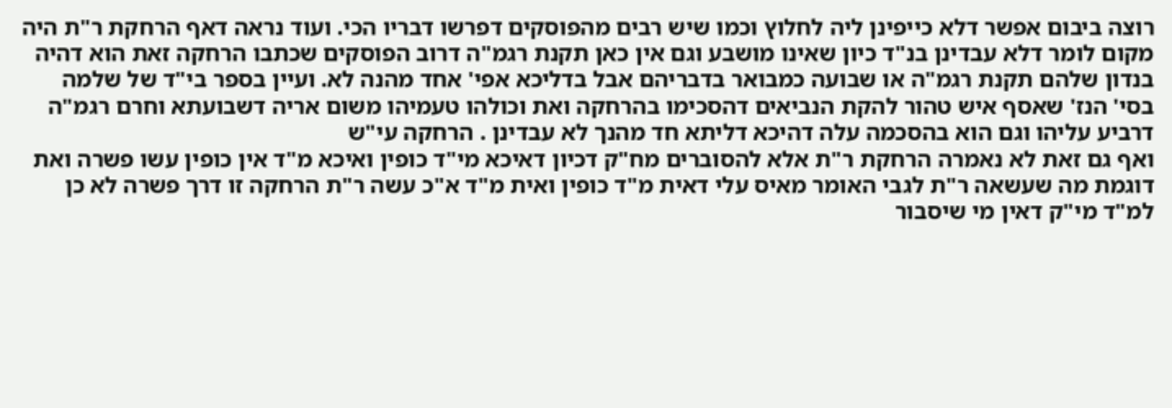רוצה ביבום אפשר דלא כייפינן ליה לחלוץ וכמו שיש רבים מהפוסקים דפרשו דבריו הכי. ועוד נראה דאף הרחקת ר"ת היה מקום לומר דלא עבדינן בנ"ד כיון שאינו מושבע וגם אין כאן תקנת רגמ"ה דרוב הפוסקים שכתבו הרחקה זאת הוא דהיה בנדון שלהם תקנת רגמ"ה או שבועה כמבואר בדבריהם אבל בדליכא אפי' אחד מהנה לא. ועיין בספר בי"ד של שלמה בסי' הנז' שאסף איש טהור להקת הנביאים דהסכימו בהרחקה ואת וכולהו טעמיהו משום אריה דשבועתא וחרם רגמ"ה דרביע עליהו וגם הוא בהסכמה עלה דהיכא דליתא חד מהנך לא עבדינן . הרחקה עי"ש
ואף גם זאת לא נאמרה הרחקת ר"ת אלא להסוברים מח"ק דכיון דאיכא מי"ד כופין ואיכא מ"ד אין כופין עשו פשרה ואת דוגמת מה שעשאה ר"ת לגבי האומר מאיס עלי דאית מ"ד כופין ואית מ"ד א"כ עשה ר"ת הרחקה זו דרך פשרה לא כן למ"ד מי"ק דאין מי שיסבור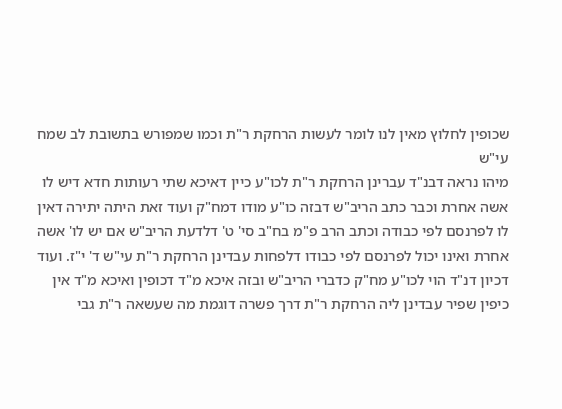שכופין לחלוץ מאין לנו לומר לעשות הרחקת ר"ת וכמו שמפורש בתשובת לב שמח עי"ש
מיהו נראה דבנ"ד עברינן הרחקת ר"ת לכו"ע כיין דאיכא שתי רעותות חדא דיש לו אשה אחרת וכבר כתב הריב"ש דבזה כו"ע מודו דמח"ק ועוד זאת היתה יתירה דאין לו לפרנסם לפי כבודה וכתב הרב פ"מ בח"ב סי' ט' דלדעת הריב"ש אם יש לו' אשה אחרת ואינו יכול לפרנסם לפי כבודו דלפחות עבדינן הרחקת ר"ת עי"ש ד' י"ז. ועוד דכיון דנ"ד הוי לכו"ע מח"ק כדברי הריב"ש ובזה איכא מ"ד דכופין ואיכא מ"ד אין כיפין שפיר עבדינן ליה הרחקת ר"ת דרך פשרה דוגמת מה שעשאה ר"ת גבי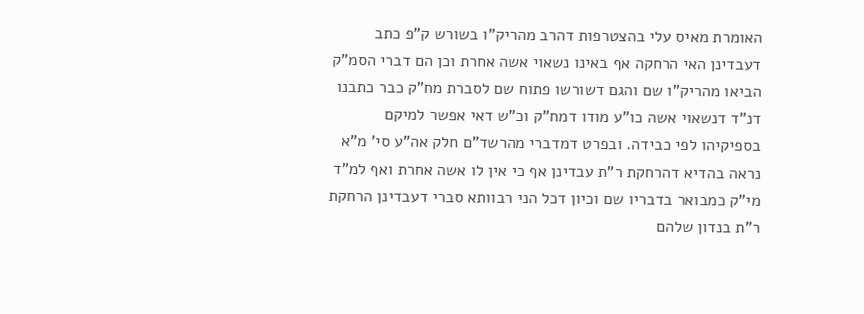האומרת מאיס עלי בהצטרפות דהרב מהריק"ו בשורש ק"פ כתב דעבדינן האי הרחקה אף באינו נשאוי אשה אחרת וכן הם דברי הסמ"ק הביאו מהריק"ו שם והגם דשורשו פתוח שם לסברת מח"ק כבר כתבנו דנ"ד דנשאוי אשה כו"ע מודו דמח"ק וכ"ש דאי אפשר למיקם בספיקיהו לפי כבידה. ובפרט דמדברי מהרשד"ם חלק אה"ע סי' מ"א נראה בהדיא דהרחקת ר"ת עבדינן אף כי אין לו אשה אחרת ואף למ"ד מי"ק כמבואר בדבריו שם וכיון דכל הני רבוותא סברי דעבדינן הרחקת ר"ת בנדון שלהם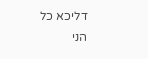דליכא כל הני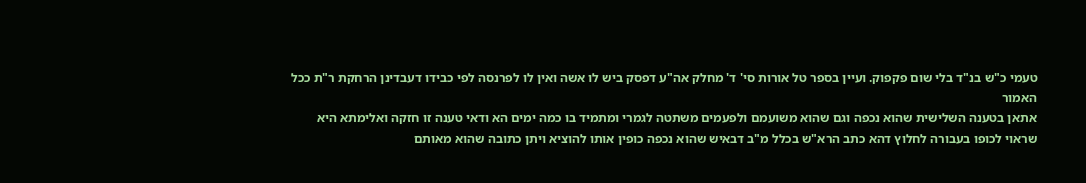טעמי כ"ש בנ"ד בלי שום פקפוק. ועיין בספר טל אורות סי' ד' מחלק אה"ע דפסק ביש לו אשה ואין לו לפרנסה לפי כבידו דעבדינן הרחקת ר"ת ככל האמור
אתאן בטענה השלישית שהוא נכפה וגם שהוא משועמם ולפעמים משתטה לגמרי ומתמיד בו כמה ימים הא ודאי טענה זו חזקה ואלימתא היא שראוי לכופו בעבורה לחלוץ דהא כתב הרא"ש בכלל מ"ב דבאיש שהוא נכפה כופין אותו להוציא ויתן כתובה שהוא מאותם